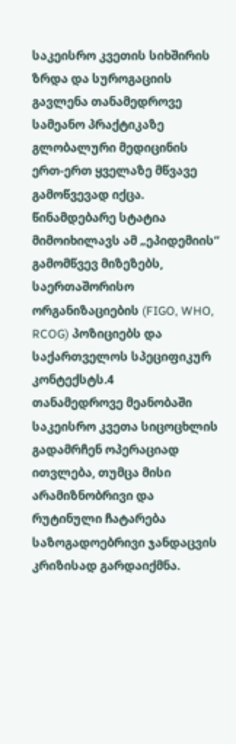საკეისრო კვეთის სიხშირის ზრდა და სუროგაციის გავლენა თანამედროვე სამეანო პრაქტიკაზე გლობალური მედიცინის ერთ-ერთ ყველაზე მწვავე გამოწვევად იქცა. წინამდებარე სტატია მიმოიხილავს ამ „ეპიდემიის“ გამომწვევ მიზეზებს, საერთაშორისო ორგანიზაციების (FIGO, WHO, RCOG) პოზიციებს და საქართველოს სპეციფიკურ კონტექსტს.4
თანამედროვე მეანობაში საკეისრო კვეთა სიცოცხლის გადამრჩენ ოპერაციად ითვლება, თუმცა მისი არამიზნობრივი და რუტინული ჩატარება საზოგადოებრივი ჯანდაცვის კრიზისად გარდაიქმნა.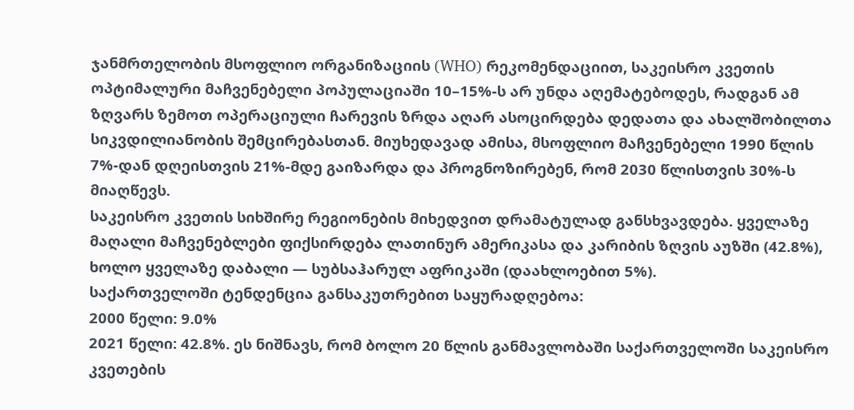ჯანმრთელობის მსოფლიო ორგანიზაციის (WHO) რეკომენდაციით, საკეისრო კვეთის ოპტიმალური მაჩვენებელი პოპულაციაში 10–15%-ს არ უნდა აღემატებოდეს, რადგან ამ ზღვარს ზემოთ ოპერაციული ჩარევის ზრდა აღარ ასოცირდება დედათა და ახალშობილთა სიკვდილიანობის შემცირებასთან. მიუხედავად ამისა, მსოფლიო მაჩვენებელი 1990 წლის 7%-დან დღეისთვის 21%-მდე გაიზარდა და პროგნოზირებენ, რომ 2030 წლისთვის 30%-ს მიაღწევს.
საკეისრო კვეთის სიხშირე რეგიონების მიხედვით დრამატულად განსხვავდება. ყველაზე მაღალი მაჩვენებლები ფიქსირდება ლათინურ ამერიკასა და კარიბის ზღვის აუზში (42.8%), ხოლო ყველაზე დაბალი — სუბსაჰარულ აფრიკაში (დაახლოებით 5%).
საქართველოში ტენდენცია განსაკუთრებით საყურადღებოა:
2000 წელი: 9.0%
2021 წელი: 42.8%. ეს ნიშნავს, რომ ბოლო 20 წლის განმავლობაში საქართველოში საკეისრო კვეთების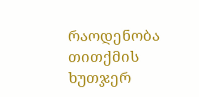რაოდენობა თითქმის ხუთჯერ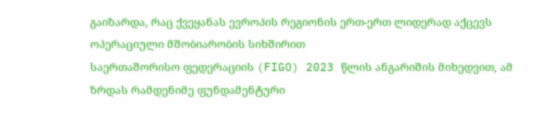გაიზარდა, რაც ქვეყანას ევროპის რეგიონის ერთ-ერთ ლიდერად აქცევს ოპერაციული მშობიარობის სიხშირით
საერთაშორისო ფედერაციის (FIGO) 2023 წლის ანგარიშის მიხედვით, ამ ზრდას რამდენიმე ფუნდამენტური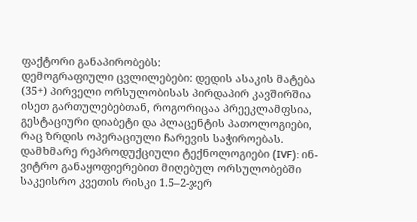ფაქტორი განაპირობებს:
დემოგრაფიული ცვლილებები: დედის ასაკის მატება (35+) პირველი ორსულობისას პირდაპირ კავშირშია ისეთ გართულებებთან, როგორიცაა პრეეკლამფსია, გესტაციური დიაბეტი და პლაცენტის პათოლოგიები, რაც ზრდის ოპერაციული ჩარევის საჭიროებას.
დამხმარე რეპროდუქციული ტექნოლოგიები (IVF): ინ-ვიტრო განაყოფიერებით მიღებულ ორსულობებში საკეისრო კვეთის რისკი 1.5–2-ჯერ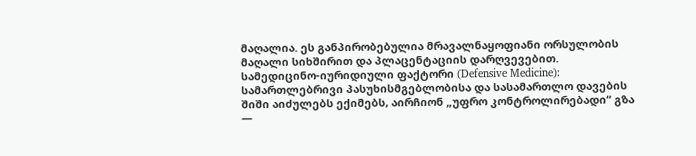მაღალია. ეს განპირობებულია მრავალნაყოფიანი ორსულობის მაღალი სიხშირით და პლაცენტაციის დარღვევებით.
სამედიცინო-იურიდიული ფაქტორი (Defensive Medicine): სამართლებრივი პასუხისმგებლობისა და სასამართლო დავების შიში აიძულებს ექიმებს, აირჩიონ „უფრო კონტროლირებადი“ გზა —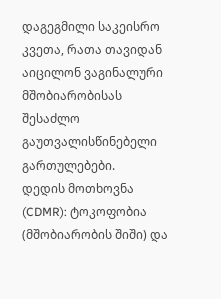დაგეგმილი საკეისრო კვეთა, რათა თავიდან აიცილონ ვაგინალური მშობიარობისას შესაძლო გაუთვალისწინებელი გართულებები.
დედის მოთხოვნა (CDMR): ტოკოფობია (მშობიარობის შიში) და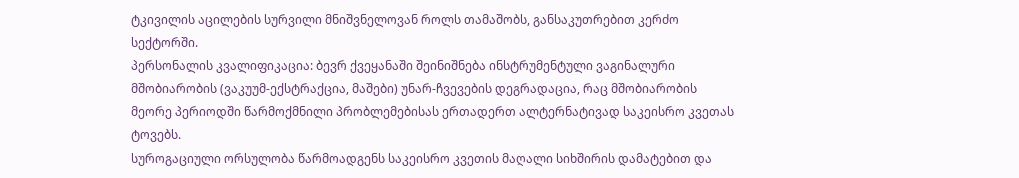ტკივილის აცილების სურვილი მნიშვნელოვან როლს თამაშობს, განსაკუთრებით კერძო სექტორში.
პერსონალის კვალიფიკაცია: ბევრ ქვეყანაში შეინიშნება ინსტრუმენტული ვაგინალური მშობიარობის (ვაკუუმ-ექსტრაქცია, მაშები) უნარ-ჩვევების დეგრადაცია, რაც მშობიარობის მეორე პერიოდში წარმოქმნილი პრობლემებისას ერთადერთ ალტერნატივად საკეისრო კვეთას ტოვებს.
სუროგაციული ორსულობა წარმოადგენს საკეისრო კვეთის მაღალი სიხშირის დამატებით და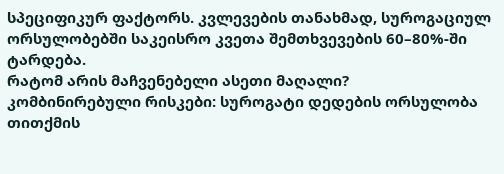სპეციფიკურ ფაქტორს. კვლევების თანახმად, სუროგაციულ ორსულობებში საკეისრო კვეთა შემთხვევების 60–80%-ში ტარდება.
რატომ არის მაჩვენებელი ასეთი მაღალი?
კომბინირებული რისკები: სუროგატი დედების ორსულობა თითქმის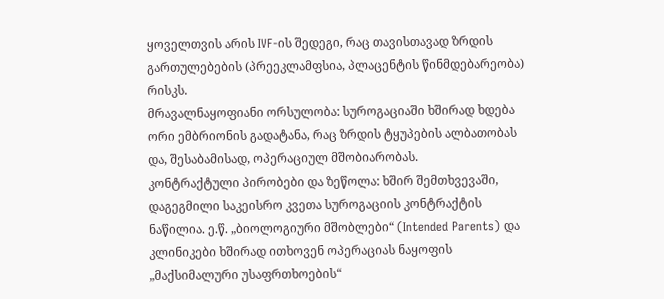ყოველთვის არის IVF-ის შედეგი, რაც თავისთავად ზრდის გართულებების (პრეეკლამფსია, პლაცენტის წინმდებარეობა) რისკს.
მრავალნაყოფიანი ორსულობა: სუროგაციაში ხშირად ხდება ორი ემბრიონის გადატანა, რაც ზრდის ტყუპების ალბათობას და, შესაბამისად, ოპერაციულ მშობიარობას.
კონტრაქტული პირობები და ზეწოლა: ხშირ შემთხვევაში, დაგეგმილი საკეისრო კვეთა სუროგაციის კონტრაქტის ნაწილია. ე.წ. „ბიოლოგიური მშობლები“ (Intended Parents) და კლინიკები ხშირად ითხოვენ ოპერაციას ნაყოფის „მაქსიმალური უსაფრთხოების“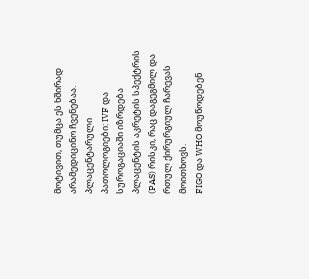მოტივით, თუმცა ეს ხშირად არამედიცინო ჩვენებაა.
პლაცენტარული პათოლოგიები: IVF და სუროგაციაში იზრდება პლაცენტის აკრეტის სპექტრის (PAS) რისკი, რაც დაგეგმილ და რთულ ქირურგიულ ჩარევას მოითხოვს.
FIGO და WHO მოუწოდებენ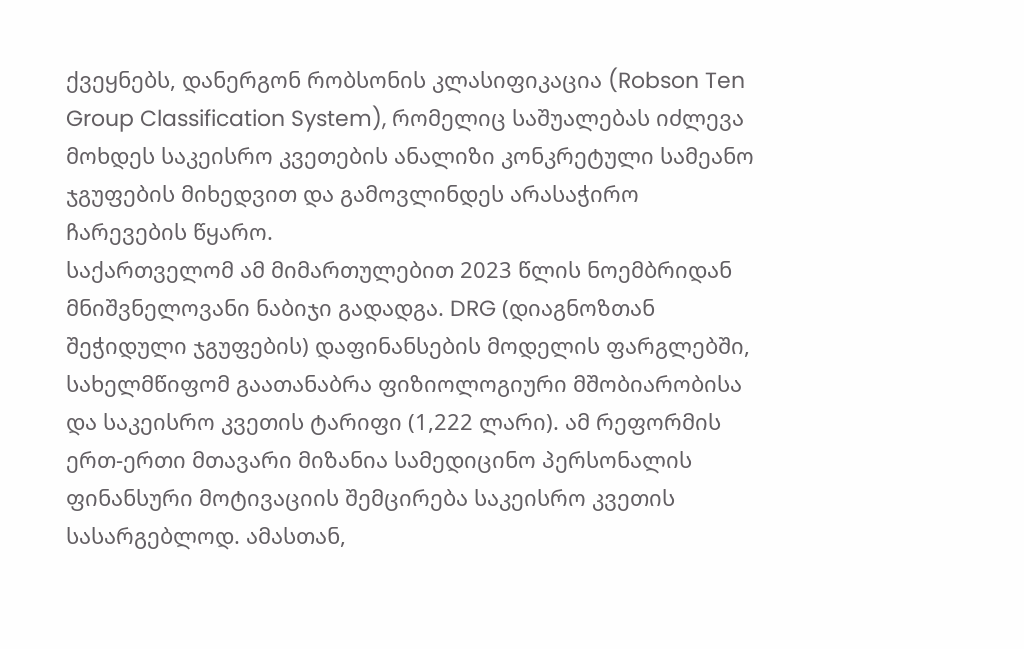ქვეყნებს, დანერგონ რობსონის კლასიფიკაცია (Robson Ten Group Classification System), რომელიც საშუალებას იძლევა მოხდეს საკეისრო კვეთების ანალიზი კონკრეტული სამეანო ჯგუფების მიხედვით და გამოვლინდეს არასაჭირო ჩარევების წყარო.
საქართველომ ამ მიმართულებით 2023 წლის ნოემბრიდან მნიშვნელოვანი ნაბიჯი გადადგა. DRG (დიაგნოზთან შეჭიდული ჯგუფების) დაფინანსების მოდელის ფარგლებში, სახელმწიფომ გაათანაბრა ფიზიოლოგიური მშობიარობისა და საკეისრო კვეთის ტარიფი (1,222 ლარი). ამ რეფორმის ერთ-ერთი მთავარი მიზანია სამედიცინო პერსონალის ფინანსური მოტივაციის შემცირება საკეისრო კვეთის სასარგებლოდ. ამასთან,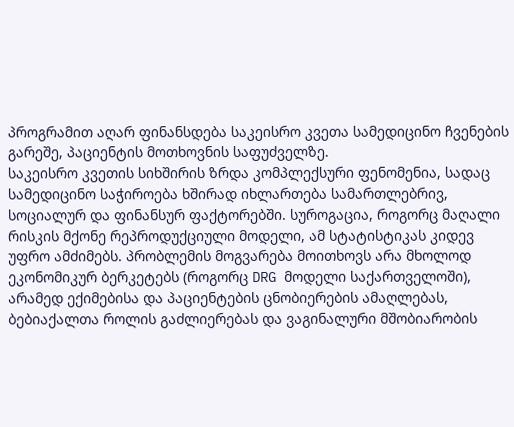პროგრამით აღარ ფინანსდება საკეისრო კვეთა სამედიცინო ჩვენების გარეშე, პაციენტის მოთხოვნის საფუძველზე.
საკეისრო კვეთის სიხშირის ზრდა კომპლექსური ფენომენია, სადაც სამედიცინო საჭიროება ხშირად იხლართება სამართლებრივ, სოციალურ და ფინანსურ ფაქტორებში. სუროგაცია, როგორც მაღალი რისკის მქონე რეპროდუქციული მოდელი, ამ სტატისტიკას კიდევ უფრო ამძიმებს. პრობლემის მოგვარება მოითხოვს არა მხოლოდ ეკონომიკურ ბერკეტებს (როგორც DRG მოდელი საქართველოში), არამედ ექიმებისა და პაციენტების ცნობიერების ამაღლებას, ბებიაქალთა როლის გაძლიერებას და ვაგინალური მშობიარობის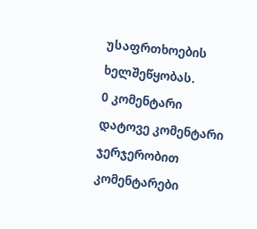უსაფრთხოების ხელშეწყობას.
0 კომენტარი
დატოვე კომენტარი
ჯერჯერობით კომენტარები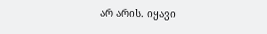არ არის. იყავი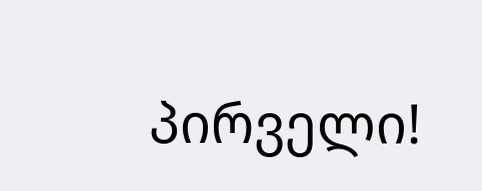პირველი!